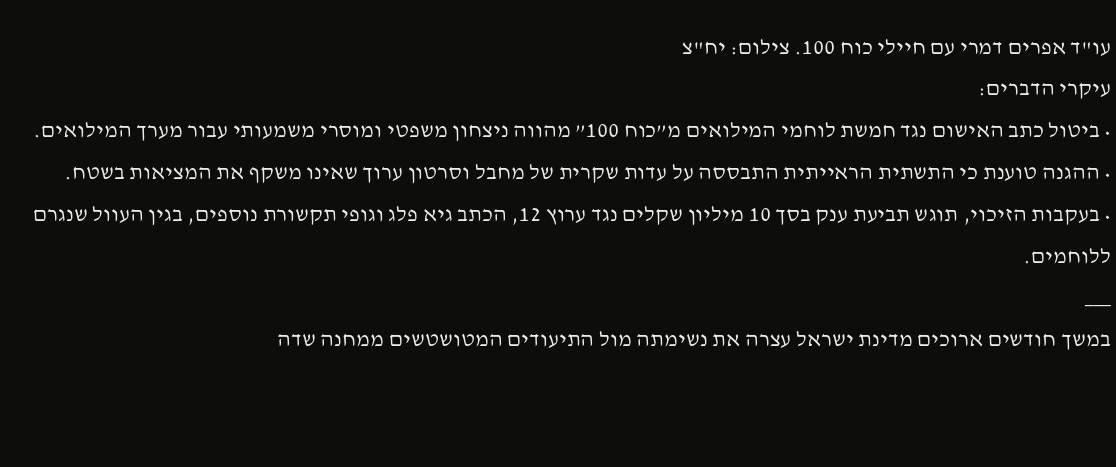עו"ד אפרים דמרי עם חיילי כוח 100. צילום: יח"צ
עיקרי הדברים:
• ביטול כתב האישום נגד חמשת לוחמי המילואים מ”כוח 100” מהווה ניצחון משפטי ומוסרי משמעותי עבור מערך המילואים.
• ההגנה טוענת כי התשתית הראייתית התבססה על עדות שקרית של מחבל וסרטון ערוך שאינו משקף את המציאות בשטח.
• בעקבות הזיכוי, תוגש תביעת ענק בסך 10 מיליון שקלים נגד ערוץ 12, הכתב גיא פלג וגופי תקשורת נוספים, בגין העוול שנגרם ללוחמים.
___
במשך חודשים ארוכים מדינת ישראל עצרה את נשימתה מול התיעודים המטושטשים ממחנה שדה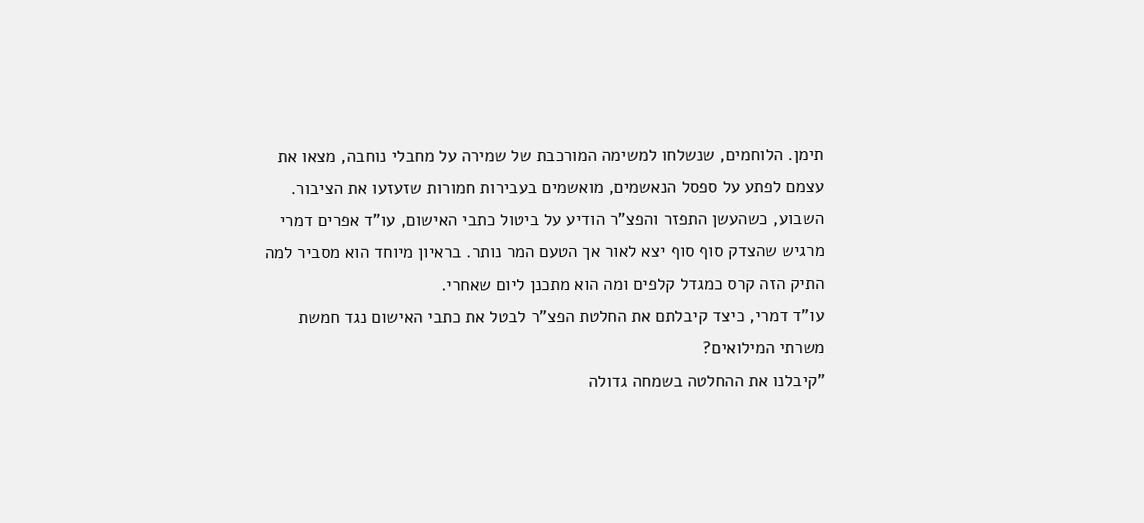תימן. הלוחמים, שנשלחו למשימה המורכבת של שמירה על מחבלי נוחבה, מצאו את עצמם לפתע על ספסל הנאשמים, מואשמים בעבירות חמורות שזעזעו את הציבור. השבוע, כשהעשן התפזר והפצ"ר הודיע על ביטול כתבי האישום, עו”ד אפרים דמרי מרגיש שהצדק סוף סוף יצא לאור אך הטעם המר נותר. בראיון מיוחד הוא מסביר למה התיק הזה קרס כמגדל קלפים ומה הוא מתכנן ליום שאחרי.
עו”ד דמרי, כיצד קיבלתם את החלטת הפצ”ר לבטל את כתבי האישום נגד חמשת משרתי המילואים?
"קיבלנו את ההחלטה בשמחה גדולה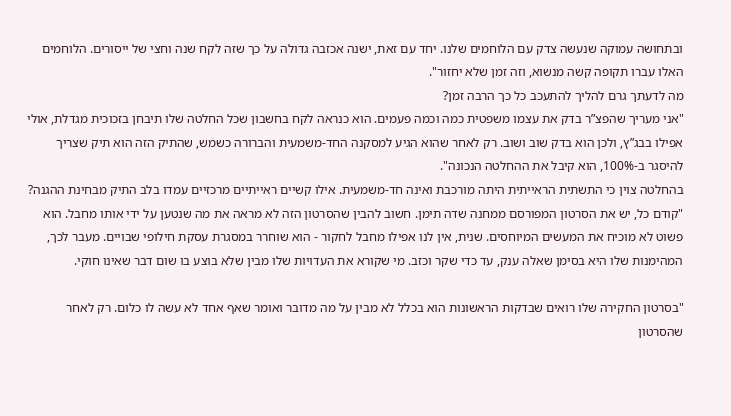ובתחושה עמוקה שנעשה צדק עם הלוחמים שלנו. יחד עם זאת, ישנה אכזבה גדולה על כך שזה לקח שנה וחצי של ייסורים. הלוחמים האלו עברו תקופה קשה מנשוא, וזה זמן שלא יחזור".
מה לדעתך גרם להליך להתעכב כל כך הרבה זמן?
"אני מעריך שהפצ”ר בדק את עצמו משפטית כמה וכמה פעמים. הוא כנראה לקח בחשבון שכל החלטה שלו תיבחן בזכוכית מגדלת, אולי אפילו בבג”ץ, ולכן הוא בדק שוב ושוב. רק לאחר שהוא הגיע למסקנה החד-משמעית והברורה כשמש, שהתיק הזה הוא תיק שצריך להיסגר ב-100%, הוא קיבל את ההחלטה הנכונה".
בהחלטה צוין כי התשתית הראייתית היתה מורכבת ואינה חד-משמעית. אילו קשיים ראייתיים מרכזיים עמדו בלב התיק מבחינת ההגנה?
"קודם כל, יש את הסרטון המפורסם ממחנה שדה תימן. חשוב להבין שהסרטון הזה לא מראה את מה שנטען על ידי אותו מחבל. הוא פשוט לא מוכיח את המעשים המיוחסים. שנית, אין לנו אפילו מחבל לחקור - הוא שוחרר במסגרת עסקת חילופי שבויים. מעבר לכך, המהימנות שלו היא בסימן שאלה ענק, עד כדי שקר וכזב. מי שקורא את העדויות שלו מבין שלא בוצע בו שום דבר שאינו חוקי.

"בסרטון החקירה שלו רואים שבדקות הראשונות הוא בכלל לא מבין על מה מדובר ואומר שאף אחד לא עשה לו כלום. רק לאחר שהסרטון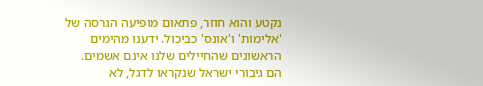נקטע והוא חוזר, פתאום מופיעה הגרסה של 'אלימות' ו'אונס' כביכול. ידענו מהימים הראשונים שהחיילים שלנו אינם אשמים. הם גיבורי ישראל שנקראו לדגל, לא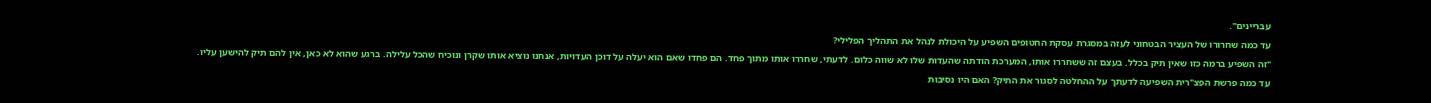עבריינים".
עד כמה שחרורו של העציר הבטחוני לעזה במסגרת עסקת החטופים השפיע על היכולת לנהל את התהליך הפלילי?
"זה השפיע ברמה כזו שאין תיק בכלל. בעצם זה ששחררו אותו, המערכת הודתה שהעדות שלו לא שווה כלום. לדעתי, שחררו אותו מתוך פחד. הם פחדו שאם הוא יעלה על דוכן העדויות, אנחנו נוציא אותו שקרן ונוכיח שהכל עלילה. ברגע שהוא לא כאן, אין להם תיק להישען עליו.
עד כמה פרשת הפצ"רית השפיעה לדעתך על ההחלטה לסגור את התיק? האם היו נסיבות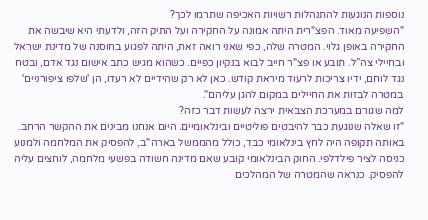נוספות הנוגעות להתנהלות רשויות האכיפה שתרמו לכך?
"השפיעה מאוד. הפצ"רית היתה אמונה על החקירה ועל התיק הזה, ולדעתי היא שיבשה את החקירה באופן גלוי. המטרה שלה, כפי שאני רואה זאת, היתה לפגוע בחוסנה של מדינת ישראל ובחיילי צה”ל. תובע או פצ"ר חייב לבוא בנקיון כפיים. כשהוא מגיש כתב אישום נגד אדם, ובטח נגד לוחם, ידיו צריכות לרעוד מיראת קודש. כאן לא רק שהידיים לא רעדו, הן 'שלפו ציפורניים' במטרה לבזות את החיילים במקום להגן עליהם".
למה שגורם במערכת הצבאית ירצה לעשות דבר כזה?
"זו שאלה שנוגעת כבר להיבטים פוליטיים ובינלאומיים. היום אנחנו מבינים את ההקשר הרחב. באותה תקופה היה לחץ בינלאומי כבד, כולל מהממשל בארה"ב, להפסיק את המלחמה ולמנוע כניסה לציר פילדלפי. החוק הבינלאומי קובע שאם מדינה חשודה בפשעי מלחמה, לוחצים עליה להפסיק. כנראה שהמטרה של המהלכים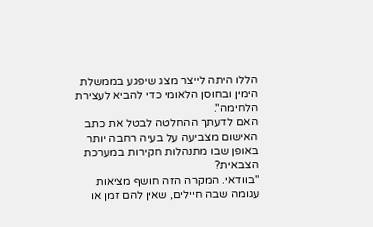הללו היתה לייצר מצג שיפגע בממשלת הימין ובחוסן הלאומי כדי להביא לעצירת הלחימה".
האם לדעתך ההחלטה לבטל את כתב האישום מצביעה על בעיה רחבה יותר באופן שבו מתנהלות חקירות במערכת הצבאית?
"בוודאי. המקרה הזה חושף מציאות עגומה שבה חיילים, שאין להם זמן או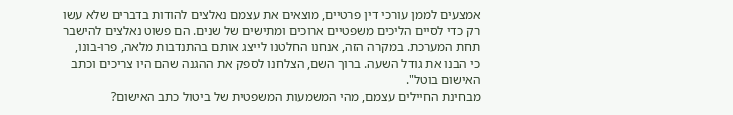אמצעים לממן עורכי דין פרטיים, מוצאים את עצמם נאלצים להודות בדברים שלא עשו רק כדי לסיים הליכים משפטיים ארוכים ומתישים של שנים. הם פשוט נאלצים להישבר תחת המערכת. במקרה הזה, אנחנו החלטנו לייצג אותם בהתנדבות מלאה, פרו-בונו, כי הבנו את גודל השעה. ברוך השם, הצלחנו לספק את ההגנה שהם היו צריכים וכתב האישום בוטל".
מבחינת החיילים עצמם, מהי המשמעות המשפטית של ביטול כתב האישום?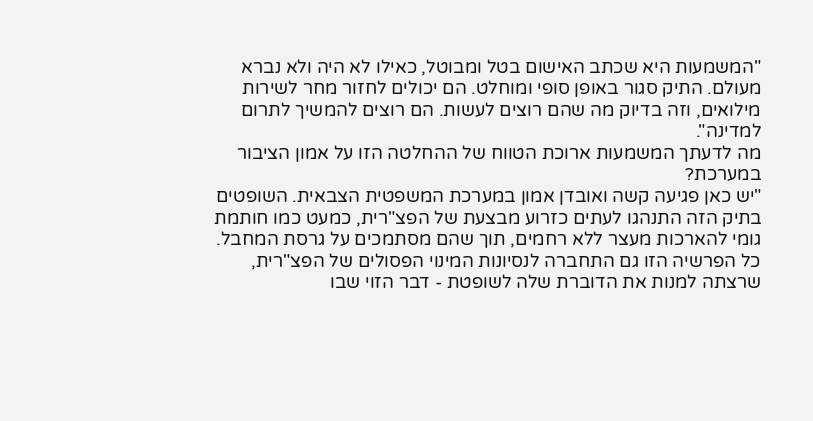"המשמעות היא שכתב האישום בטל ומבוטל, כאילו לא היה ולא נברא מעולם. התיק סגור באופן סופי ומוחלט. הם יכולים לחזור מחר לשירות מילואים, וזה בדיוק מה שהם רוצים לעשות. הם רוצים להמשיך לתרום למדינה".
מה לדעתך המשמעות ארוכת הטווח של ההחלטה הזו על אמון הציבור במערכת?
"יש כאן פגיעה קשה ואובדן אמון במערכת המשפטית הצבאית. השופטים בתיק הזה התנהגו לעתים כזרוע מבצעת של הפצ"רית, כמעט כמו חותמת גומי להארכות מעצר ללא רחמים, תוך שהם מסתמכים על גרסת המחבל. כל הפרשיה הזו גם התחברה לנסיונות המינוי הפסולים של הפצ"רית, שרצתה למנות את הדוברת שלה לשופטת - דבר הזוי שבו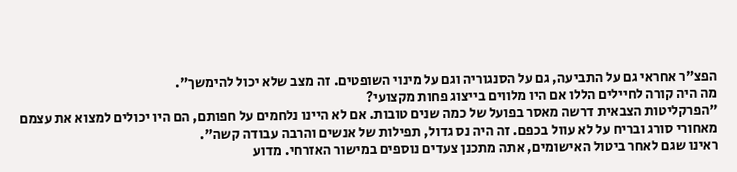הפצ"ר אחראי גם על התביעה, גם על הסנגוריה וגם על מינוי השופטים. זה מצב שלא יכול להימשך".
מה היה קורה לחיילים הללו אם היו מלווים בייצוג פחות מקצועי?
"הפרקליטות הצבאית דרשה מאסר בפועל של כמה שנים טובות. אם לא היינו נלחמים על חפותם, הם היו יכולים למצוא את עצמם מאחורי סורג ובריח על לא עוול בכפם. זה היה נס גדול, תפילות של אנשים והרבה עבודה קשה".
ראינו שגם לאחר ביטול האישומים, אתה מתכנן צעדים נוספים במישור האזרחי. מדוע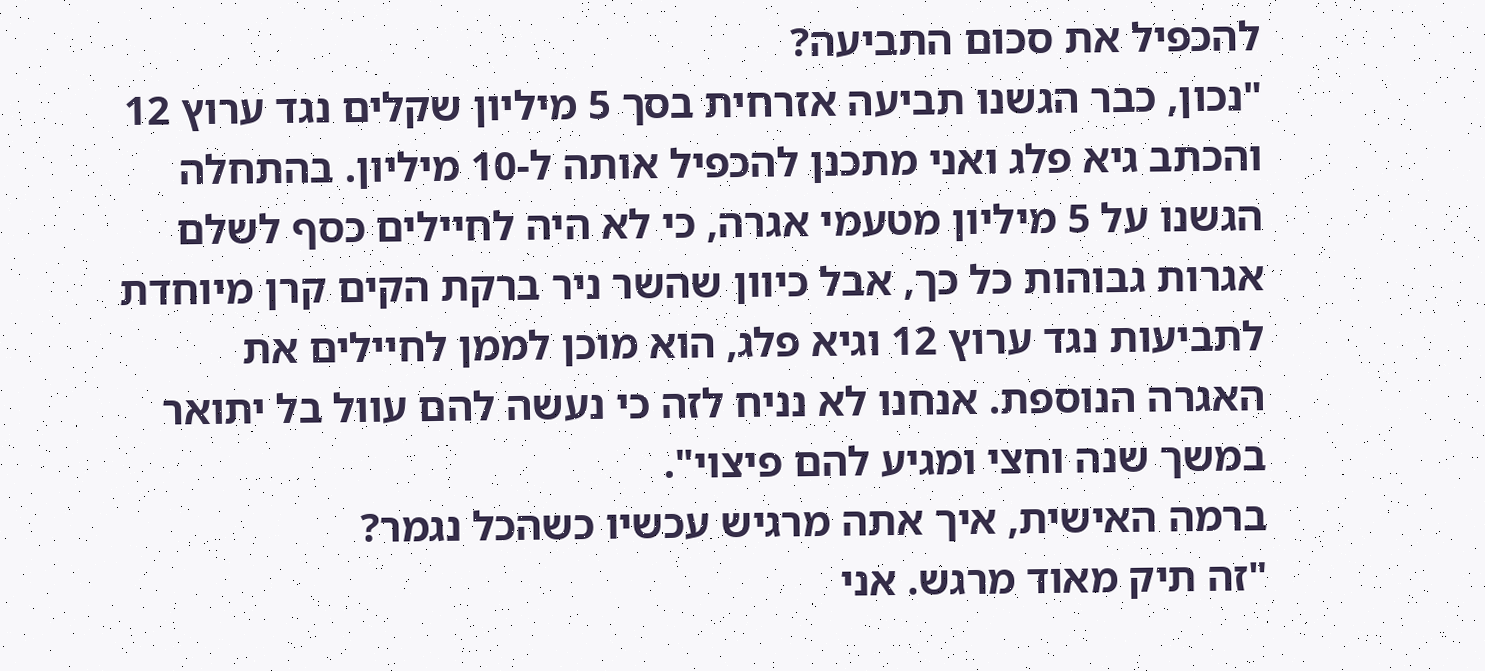להכפיל את סכום התביעה?
"נכון, כבר הגשנו תביעה אזרחית בסך 5 מיליון שקלים נגד ערוץ 12 והכתב גיא פלג ואני מתכנן להכפיל אותה ל-10 מיליון. בהתחלה הגשנו על 5 מיליון מטעמי אגרה, כי לא היה לחיילים כסף לשלם אגרות גבוהות כל כך, אבל כיוון שהשר ניר ברקת הקים קרן מיוחדת לתביעות נגד ערוץ 12 וגיא פלג, הוא מוכן לממן לחיילים את האגרה הנוספת. אנחנו לא נניח לזה כי נעשה להם עוול בל יתואר במשך שנה וחצי ומגיע להם פיצוי".
ברמה האישית, איך אתה מרגיש עכשיו כשהכל נגמר?
"זה תיק מאוד מרגש. אני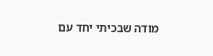מודה שבכיתי יחד עם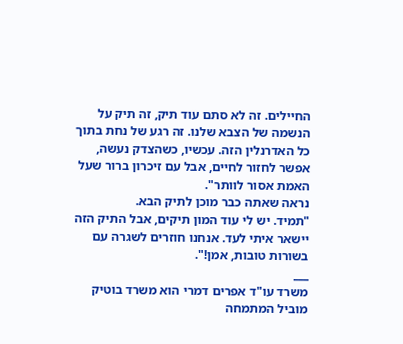החיילים. זה לא סתם עוד תיק, זה תיק על הנשמה של הצבא שלנו. זה רגע של נחת בתוך כל האדרנלין הזה. עכשיו, כשהצדק נעשה, אפשר לחזור לחיים, אבל עם זיכרון ברור שעל האמת אסור לוותר".
נראה שאתה כבר מוכן לתיק הבא.
"תמיד. יש לי עוד המון תיקים, אבל התיק הזה יישאר איתי לעד. אנחנו חוזרים לשגרה עם בשורות טובות, אמן!".
___
משרד עו"ד אפרים דמרי הוא משרד בוטיק מוביל המתמחה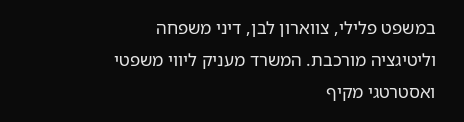במשפט פלילי, צווארון לבן, דיני משפחה וליטיגציה מורכבת. המשרד מעניק ליווי משפטי ואסטרטגי מקיף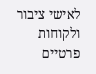לאישי ציבור ולקוחות פרטיים